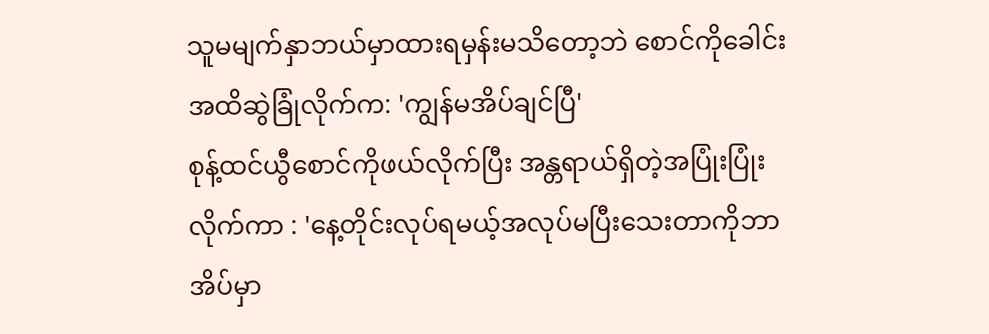သူမမျက်နှာဘယ်မှာထားရမှန်းမသိတော့ဘဲ စောင်ကိုခေါင်းအထိဆွဲခြုံလိုက်က: 'ကျွန်မအိပ်ချင်ပြီ'
စုန့်ထင်ယွီစောင်ကိုဖယ်လိုက်ပြီး အန္တရာယ်ရှိတဲ့အပြုံးပြုံးလိုက်ကာ : 'နေ့တိုင်းလုပ်ရမယ့်အလုပ်မပြီးသေးတာကိုဘာအိပ်မှာ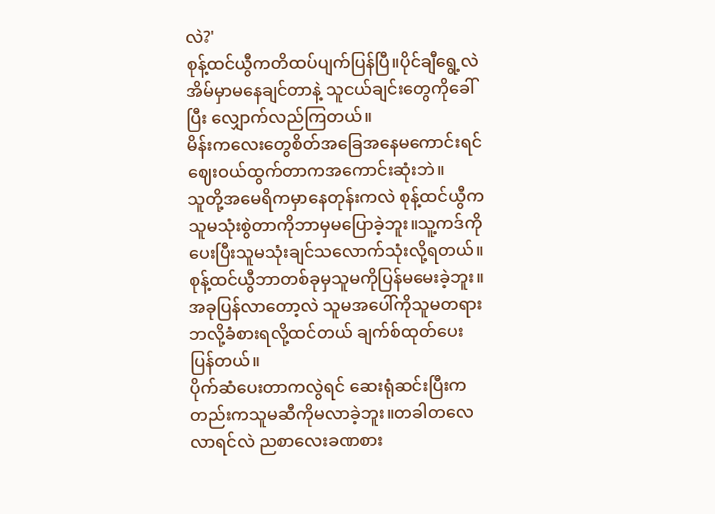လဲ?'
စုန့်ထင်ယွီကတိထပ်ပျက်ပြန်ပြီ။ပိုင်ချီရွေ့လဲအိမ်မှာမနေချင်တာနဲ့ သူငယ်ချင်းတွေကိုခေါ်ပြီး လျှောက်လည်ကြတယ်။
မိန်းကလေးတွေစိတ်အခြေအနေမကောင်းရင်ဈေးဝယ်ထွက်တာကအကောင်းဆုံးဘဲ။
သူတို့အမေရိကမှာနေတုန်းကလဲ စုန့်ထင်ယွီကသူမသုံးစွဲတာကိုဘာမှမပြောခဲ့ဘူး။သူ့ကဒ်ကိုပေးပြီးသူမသုံးချင်သလောက်သုံးလို့ရတယ်။စုန့်ထင်ယွီဘာတစ်ခုမှသူမကိုပြန်မမေးခဲ့ဘူး။
အခုပြန်လာတော့လဲ သူမအပေါ်ကိုသူမတရားဘလို့ခံစားရလို့ထင်တယ် ချက်စ်ထုတ်ပေးပြန်တယ်။
ပိုက်ဆံပေးတာကလွဲရင် ဆေးရုံဆင်းပြီးကတည်းကသူမဆီကိုမလာခဲ့ဘူး။တခါတလေလာရင်လဲ ညစာလေးခဏစား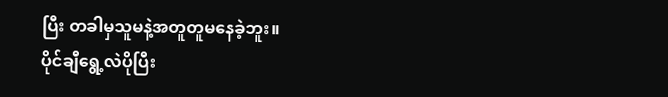ပြီး တခါမှသူမနဲ့အတူတူမနေခဲ့ဘူး။
ပိုင်ချီရွေ့လဲပိုပြီး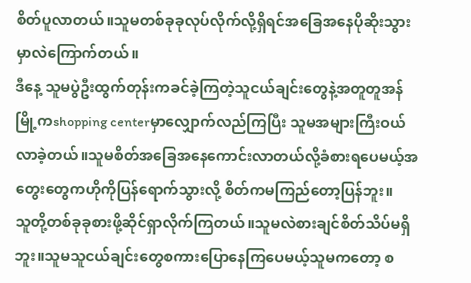စိတ်ပူလာတယ်။သူမတစ်ခုခုလုပ်လိုက်လို့ရှိရင်အခြေအနေပိုဆိုးသွားမှာလဲကြောက်တယ်။
ဒီနေ့ သူမပွဲဦးထွက်တုန်းကခင်ခဲ့ကြတဲ့သူငယ်ချင်းတွေနဲ့အတူတူအန်မြို့ကshopping centerမှာလျှောက်လည်ကြပြီး သူမအများကြီးဝယ်လာခဲ့တယ်။သူမစိတ်အခြေအနေကောင်းလာတယ်လို့ခံစားရပေမယ့်အတွေးတွေကဟိုကိုပြန်ရောက်သွားလို့ စိတ်ကမကြည်တော့ပြန်ဘူး။
သူတို့တစ်ခုခုစားဖို့ဆိုင်ရှာလိုက်ကြတယ်။သူမလဲစားချင်စိတ်သိပ်မရှိဘူး။သူမသူငယ်ချင်းတွေစကားပြောနေကြပေမယ့်သူမကတော့ စ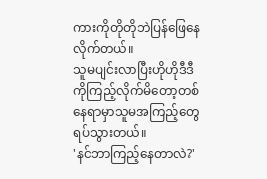ကားကိုတိုတိုဘဲပြန်ဖြေနေလိုက်တယ်။
သူမပျင်းလာပြီးဟိုဟိုဒီဒီကိုကြည့်လိုက်မိတော့တစ်နေရာမှာသူမအကြည့်တွေရပ်သွားတယ်။
'နင်ဘာကြည့်နေတာလဲ?'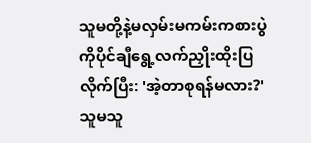သူမတို့နဲ့မလှမ်းမကမ်းကစားပွဲကိုပိုင်ချီရွေ့လက်ညှိုးထိုးပြလိုက်ပြီး: 'အဲ့တာစုရန်မလား?'
သူမသူ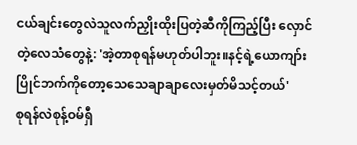ငယ်ချင်းတွေလဲသူလက်ညှိုးထိုးပြတဲ့ဆီကိုကြည့်ပြီး လှောင်တဲ့လေသံတွေနဲ့: 'အဲ့တာစုရန်မဟုတ်ပါဘူး။နင့်ရဲ့ယောကျာ်းပြိုင်ဘက်ကိုတော့သေသေချာချာလေးမှတ်မိသင့်တယ်'
စုရန်လဲစုန့်ဝမ်ရှီ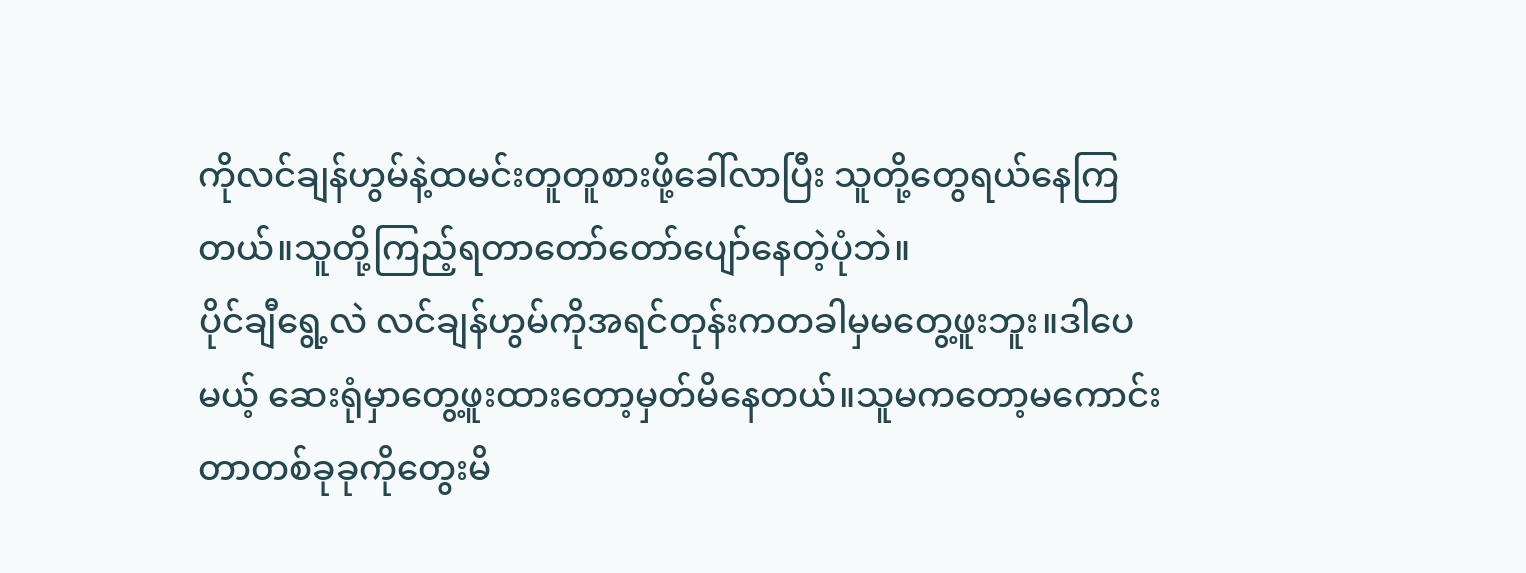ကိုလင်ချန်ဟွမ်နဲ့ထမင်းတူတူစားဖို့ခေါ်လာပြီး သူတို့တွေရယ်နေကြတယ်။သူတို့ကြည့်ရတာတော်တော်ပျော်နေတဲ့ပုံဘဲ။
ပိုင်ချီရွေ့လဲ လင်ချန်ဟွမ်ကိုအရင်တုန်းကတခါမှမတွေ့ဖူးဘူး။ဒါပေမယ့် ဆေးရုံမှာတွေ့ဖူးထားတော့မှတ်မိနေတယ်။သူမကတော့မကောင်းတာတစ်ခုခုကိုတွေးမိ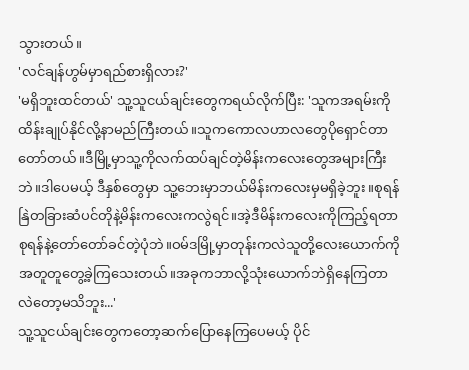သွားတယ်။
'လင်ချန်ဟွမ်မှာရည်စားရှိလား?'
'မရှိဘူးထင်တယ်' သူ့သူငယ်ချင်းတွေကရယ်လိုက်ပြီး: 'သူကအရမ်းကိုထိန်းချုပ်နိုင်လို့နာမည်ကြီးတယ်။သူကကောလဟာလတွေပိုရှောင်တာတော်တယ်။ဒီမြို့မှာသူ့ကိုလက်ထပ်ချင်တဲ့မိန်းကလေးတွေအများကြီးဘဲ။ဒါပေမယ့် ဒီနှစ်တွေမှာ သူ့ဘေးမှာဘယ်မိန်းကလေးမှမရှိခဲ့ဘူး။စုရန်နြဲတခြားဆံပင်တိုနဲ့မိန်းကလေးကလွဲရင်။အဲ့ဒီမိန်းကလေးကိုကြည့်ရတာစုရန်နဲ့တော်တော်ခင်တဲ့ပုံဘဲ။ဝမ်ဒမြို့မှာတုန်းကလဲသူတို့လေးယောက်ကိုအတူတူတွေ့ခဲ့ကြသေးတယ်။အခုကဘာလို့သုံးယောက်ဘဲရှိနေကြတာလဲတော့မသိဘူး...'
သူ့သူငယ်ချင်းတွေကတော့ဆက်ပြောနေကြပေမယ့် ပိုင်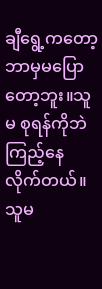ချီရွေ့ကတော့ဘာမှမပြောတော့ဘူး။သူမ စုရန်ကိုဘဲကြည့်နေလိုက်တယ်။သူမ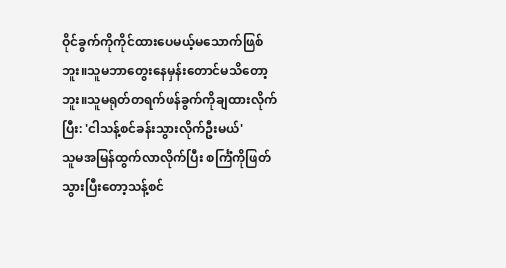ဝိုင်ခွက်ကိုကိုင်ထားပေမယ့်မသောက်ဖြစ်ဘူး။သူမဘာတွေးနေမှန်းတောင်မသိတော့ဘူး။သူမရုတ်တရက်ဖန်ခွက်ကိုချထားလိုက်ပြီး: 'ငါသန့်စင်ခန်းသွားလိုက်ဦးမယ်'
သူမအမြန်ထွက်လာလိုက်ပြီး စင်္ကြံကိုဖြတ်သွားပြီးတော့သန့်စင်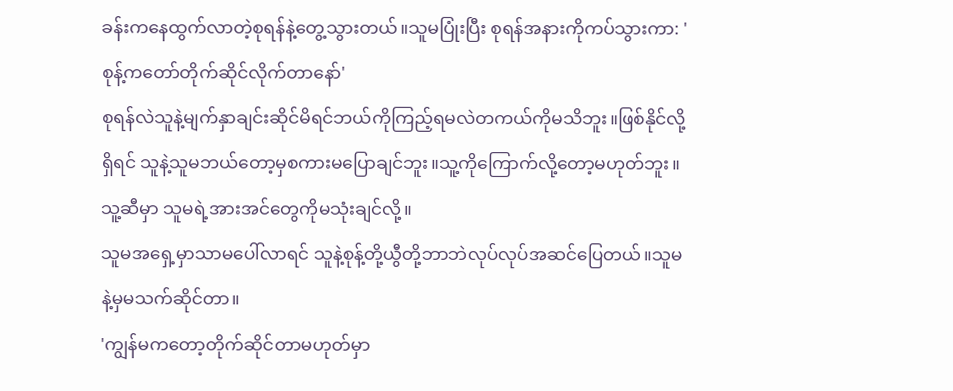ခန်းကနေထွက်လာတဲ့စုရန်နဲ့တွေ့သွားတယ်။သူမပြုံးပြီး စုရန်အနားကိုကပ်သွားကာ: ' စုန့်ကတော်တိုက်ဆိုင်လိုက်တာနော်'
စုရန်လဲသူနဲ့မျက်နှာချင်းဆိုင်မိရင်ဘယ်ကိုကြည့်ရမလဲတကယ်ကိုမသိဘူး။ဖြစ်နိုင်လို့ရှိရင် သူနဲ့သူမဘယ်တော့မှစကားမပြောချင်ဘူး။သူ့ကိုကြောက်လို့တော့မဟုတ်ဘူး။သူ့ဆီမှာ သူမရဲ့အားအင်တွေကိုမသုံးချင်လို့။
သူမအရှေ့မှာသာမပေါ်လာရင် သူနဲ့စုန့်တို့ယွီတို့ဘာဘဲလုပ်လုပ်အဆင်ပြေတယ်။သူမနဲ့မှမသက်ဆိုင်တာ။
'ကျွန်မကတော့တိုက်ဆိုင်တာမဟုတ်မှာ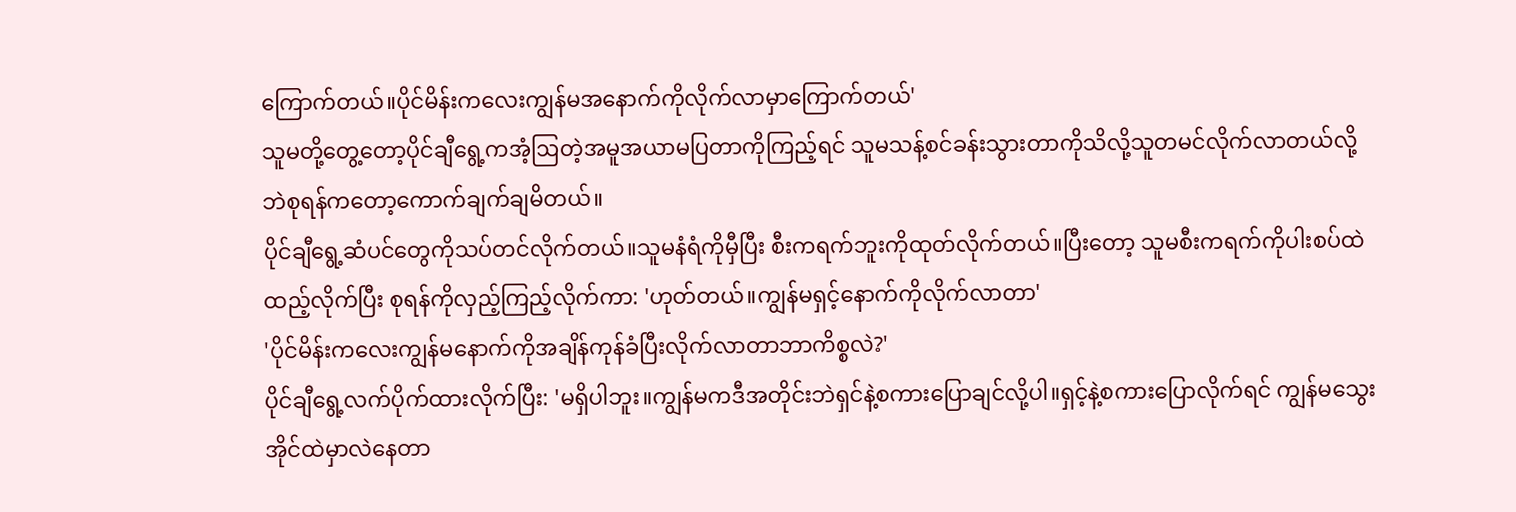ကြောက်တယ်။ပိုင်မိန်းကလေးကျွန်မအနောက်ကိုလိုက်လာမှာကြောက်တယ်'
သူမတို့တွေ့တော့ပိုင်ချီရွေ့ကအံ့ဩတဲ့အမူအယာမပြတာကိုကြည့်ရင် သူမသန့်စင်ခန်းသွားတာကိုသိလို့သူတမင်လိုက်လာတယ်လို့ဘဲစုရန်ကတော့ကောက်ချက်ချမိတယ်။
ပိုင်ချီရွေ့ဆံပင်တွေကိုသပ်တင်လိုက်တယ်။သူမနံရံကိုမှီပြီး စီးကရက်ဘူးကိုထုတ်လိုက်တယ်။ပြီးတော့ သူမစီးကရက်ကိုပါးစပ်ထဲထည့်လိုက်ပြီး စုရန်ကိုလှည့်ကြည့်လိုက်ကာ: 'ဟုတ်တယ်။ကျွန်မရှင့်နောက်ကိုလိုက်လာတာ'
'ပိုင်မိန်းကလေးကျွန်မနောက်ကိုအချိန်ကုန်ခံပြီးလိုက်လာတာဘာကိစ္စလဲ?'
ပိုင်ချီရွေ့လက်ပိုက်ထားလိုက်ပြီး: 'မရှိပါဘူး။ကျွန်မကဒီအတိုင်းဘဲရှင်နဲ့စကားပြောချင်လို့ပါ။ရှင့်နဲ့စကားပြောလိုက်ရင် ကျွန်မသွေးအိုင်ထဲမှာလဲနေတာ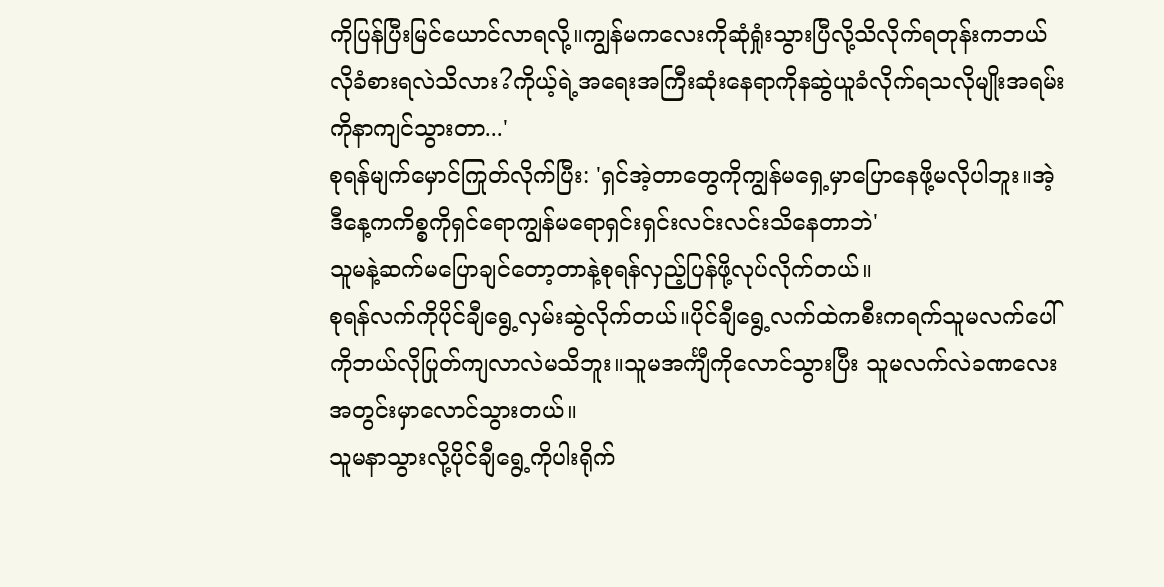ကိုပြန်ပြီးမြင်ယောင်လာရလို့။ကျွန်မကလေးကိုဆုံရှုံးသွားပြီလို့သိလိုက်ရတုန်းကဘယ်လိုခံစားရလဲသိလား?ကိုယ့်ရဲ့အရေးအကြီးဆုံးနေရာကိုနဆွဲယူခံလိုက်ရသလိုမျိုးအရမ်းကိုနာကျင်သွားတာ...'
စုရန်မျက်မှောင်ကြုတ်လိုက်ပြီး: 'ရှင်အဲ့တာတွေကိုကျွန်မရှေ့မှာပြောနေဖို့မလိုပါဘူး။အဲ့ဒီနေ့ကကိစ္စကိုရှင်ရောကျွန်မရောရှင်းရှင်းလင်းလင်းသိနေတာဘဲ'
သူမနဲ့ဆက်မပြောချင်တော့တာနဲ့စုရန်လှည့်ပြန်ဖို့လုပ်လိုက်တယ်။
စုရန်လက်ကိုပိုင်ချီရွေ့လှမ်းဆွဲလိုက်တယ်။ပိုင်ချီရွေ့လက်ထဲကစီးကရက်သူမလက်ပေါ်ကိုဘယ်လိုပြုတ်ကျလာလဲမသိဘူး။သူမအင်္ကျီကိုလောင်သွားပြီး သူမလက်လဲခဏလေးအတွင်းမှာလောင်သွားတယ်။
သူမနာသွားလို့ပိုင်ချီရွေ့ကိုပါးရိုက်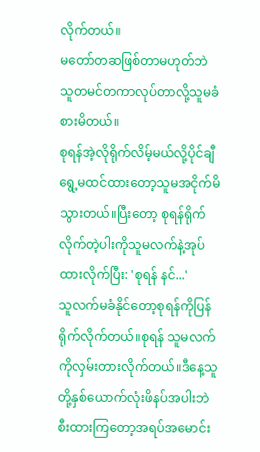လိုက်တယ်။
မတော်တဆဖြစ်တာမဟုတ်ဘဲသူတမင်တကာလုပ်တာလို့သူမခံစားမိတယ်။
စုရန်အဲ့လိုရိုက်လိမ့်မယ်လို့ပိုင်ချီရွေ့မထင်ထားတော့သူမအငိုက်မိသွားတယ်။ပြီးတော့ စုရန်ရိုက်လိုက်တဲ့ပါးကိုသူမလက်နဲ့အုပ်ထားလိုက်ပြီး: 'စုရန် နင်...'
သူလက်မခံနိုင်တော့စုရန်ကိုပြန်ရိုက်လိုက်တယ်။စုရန် သူမလက်ကိုလှမ်းတားလိုက်တယ်။ဒီနေ့သူတို့နှစ်ယောက်လုံးဖိနပ်အပါးဘဲစီးထားကြတော့အရပ်အမောင်း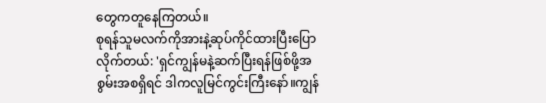တွေကတူနေကြတယ်။
စုရန်သူမလက်ကိုအားနဲ့ဆုပ်ကိုင်ထားပြီးပြောလိုက်တယ်: 'ရှင်ကျွန်မနဲ့ဆက်ပြီးရန်ဖြစ်ဖို့အစွမ်းအစရှိရင် ဒါကလူမြင်ကွင်းကြီးနော်။ကျွန်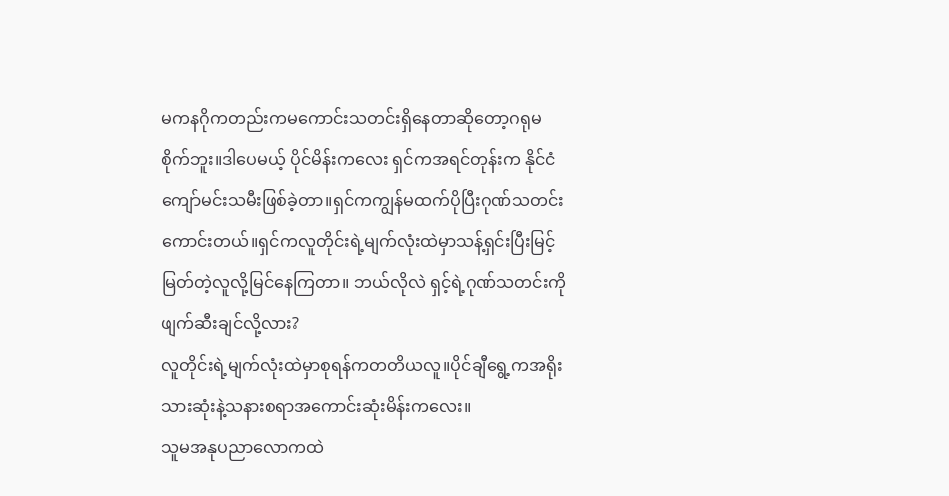မကနဂိုကတည်းကမကောင်းသတင်းရှိနေတာဆိုတော့ဂရုမစိုက်ဘူး။ဒါပေမယ့် ပိုင်မိန်းကလေး ရှင်ကအရင်တုန်းက နိုင်ငံကျော်မင်းသမီးဖြစ်ခဲ့တာ။ရှင်ကကျွန်မထက်ပိုပြီးဂုဏ်သတင်းကောင်းတယ်။ရှင်ကလူတိုင်းရဲ့မျက်လုံးထဲမှာသန့်ရှင်းပြီးမြင့်မြတ်တဲ့လူလို့မြင်နေကြတာ။ ဘယ်လိုလဲ ရှင့်ရဲ့ဂုဏ်သတင်းကိုဖျက်ဆီးချင်လို့လား?
လူတိုင်းရဲ့မျက်လုံးထဲမှာစုရန်ကတတိယလူ။ပိုင်ချီရွေ့ကအရိုးသားဆုံးနဲ့သနားစရာအကောင်းဆုံးမိန်းကလေး။
သူမအနုပညာလောကထဲ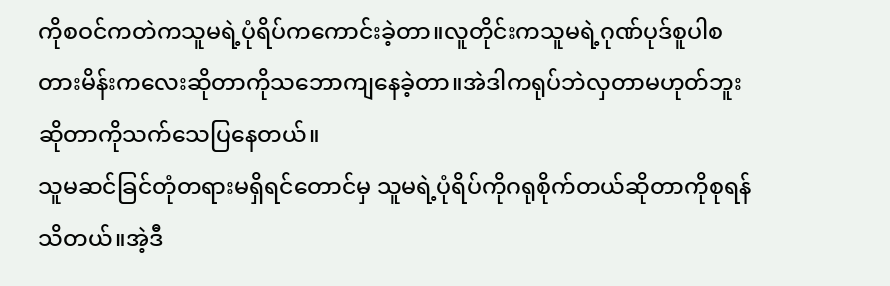ကိုစဝင်ကတဲကသူမရဲ့ပုံရိပ်ကကောင်းခဲ့တာ။လူတိုင်းကသူမရဲ့ဂုဏ်ပုဒ်စူပါစတားမိန်းကလေးဆိုတာကိုသဘောကျနေခဲ့တာ။အဲဒါကရုပ်ဘဲလှတာမဟုတ်ဘူးဆိုတာကိုသက်သေပြနေတယ်။
သူမဆင်ခြင်တုံတရားမရှိရင်တောင်မှ သူမရဲ့ပုံရိပ်ကိုဂရုစိုက်တယ်ဆိုတာကိုစုရန်သိတယ်။အဲ့ဒီ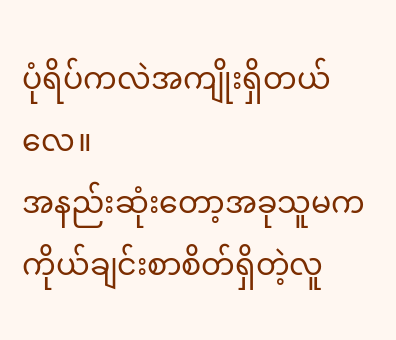ပုံရိပ်ကလဲအကျိုးရှိတယ်လေ။
အနည်းဆုံးတော့အခုသူမကကိုယ်ချင်းစာစိတ်ရှိတဲ့လူ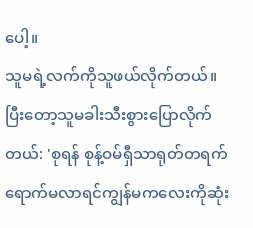ပေါ့။
သူမရဲ့လက်ကိုသူဖယ်လိုက်တယ်။
ပြီးတော့သူမခါးသီးစွားပြောလိုက်တယ်: 'စုရန် စုန့်ဝမ်ရှီသာရုတ်တရက်ရောက်မလာရင်ကျွန်မကလေးကိုဆုံး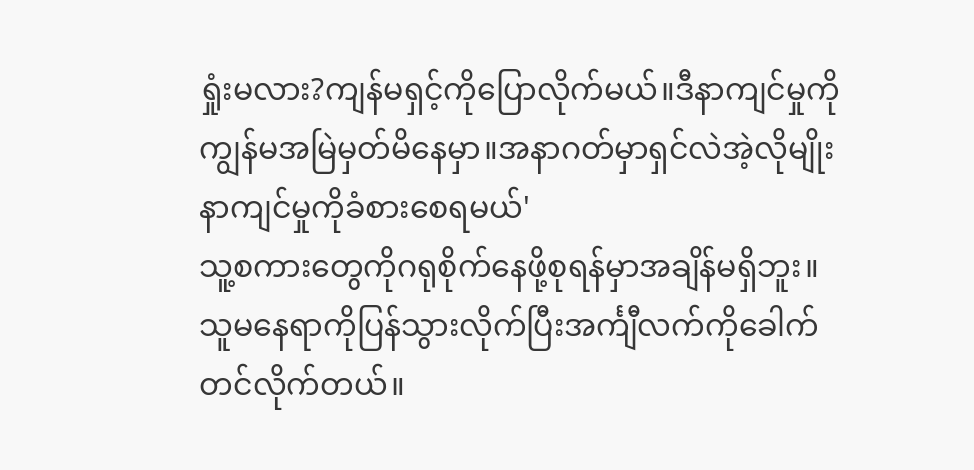ရှုံးမလား?ကျန်မရှင့်ကိုပြောလိုက်မယ်။ဒီနာကျင်မှုကိုကျွန်မအမြဲမှတ်မိနေမှာ။အနာဂတ်မှာရှင်လဲအဲ့လိုမျိုးနာကျင်မှုကိုခံစားစေရမယ်'
သူ့စကားတွေကိုဂရုစိုက်နေဖို့စုရန်မှာအချိန်မရှိဘူး။သူမနေရာကိုပြန်သွားလိုက်ပြီးအင်္ကျီလက်ကိုခေါက်တင်လိုက်တယ်။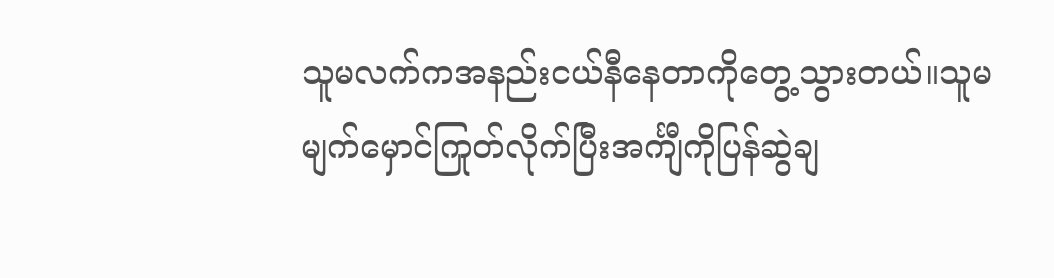သူမလက်ကအနည်းငယ်နီနေတာကိုတွေ့သွားတယ်။သူမမျက်မှောင်ကြုတ်လိုက်ပြီးအင်္ကျီကိုပြန်ဆွဲချ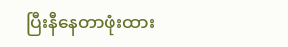ပြီးနီနေတာဖုံးထား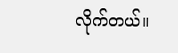လိုက်တယ်။